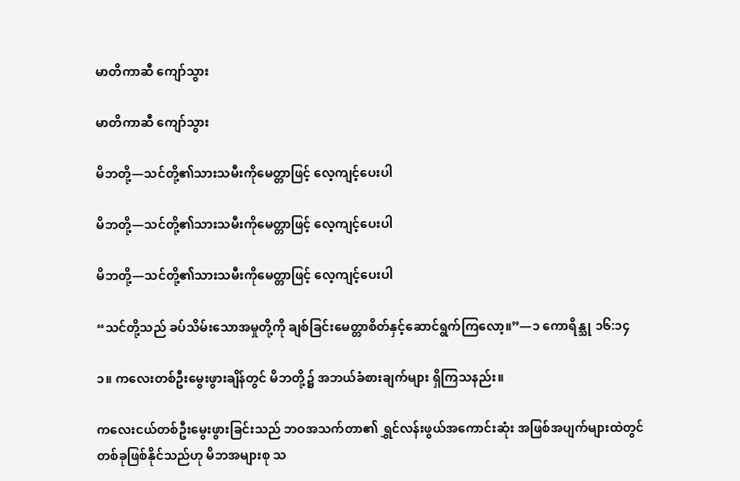မာတိကာဆီ ကျော်သွား

မာတိကာဆီ ကျော်သွား

မိဘတို့—သင်တို့၏သားသမီးကိုမေတ္တာဖြင့် လေ့ကျင့်ပေးပါ

မိဘတို့—သင်တို့၏သားသမီးကိုမေတ္တာဖြင့် လေ့ကျင့်ပေးပါ

မိဘတို့—သင်တို့၏သားသမီးကိုမေတ္တာဖြင့် လေ့ကျင့်ပေးပါ

“သင်တို့သည် ခပ်သိမ်းသောအမှုတို့ကို ချစ်ခြင်းမေတ္တာစိတ်နှင့်ဆောင်ရွက်ကြလော့။”—၁ ကောရိန္သု ၁၆:၁၄

၁။ ကလေးတစ်ဦးမွေးဖွားချိန်တွင် မိဘတို့၌ အဘယ်ခံစားချက်များ ရှိကြသနည်း။

ကလေးငယ်တစ်ဦးမွေးဖွားခြင်းသည် ဘဝအသက်တာ၏ ရွှင်လန်းဖွယ်အကောင်းဆုံး အဖြစ်အပျက်များထဲတွင် တစ်ခုဖြစ်နိုင်သည်ဟု မိဘအများစု သ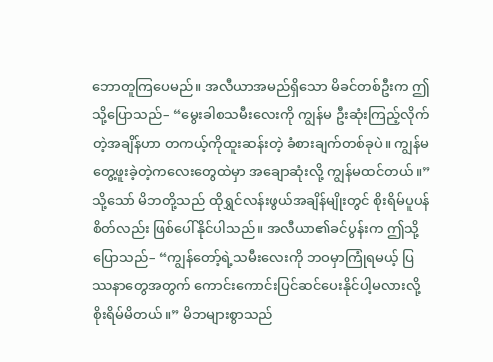ဘောတူကြပေမည်။ အလီယာအမည်ရှိသော မိခင်တစ်ဦးက ဤသို့ပြောသည်– “မွေးခါစသမီးလေးကို ကျွန်မ ဦးဆုံးကြည့်လိုက်တဲ့အချိန်ဟာ တကယ့်ကိုထူးဆန်းတဲ့ ခံစားချက်တစ်ခုပဲ။ ကျွန်မတွေ့ဖူးခဲ့တဲ့ကလေးတွေထဲမှာ အချောဆုံးလို့ ကျွန်မထင်တယ်။” သို့သော် မိဘတို့သည် ထိုရွှင်လန်းဖွယ်အချိန်မျိုးတွင် စိုးရိမ်ပူပန်စိတ်လည်း ဖြစ်ပေါ်နိုင်ပါသည်။ အလီယာ၏ခင်ပွန်းက ဤသို့ပြောသည်– “ကျွန်တော့်ရဲ့သမီးလေးကို ဘဝမှာကြုံရမယ့် ပြဿနာတွေအတွက် ကောင်းကောင်းပြင်ဆင်ပေးနိုင်ပါ့မလားလို့ စိုးရိမ်မိတယ်။” မိဘများစွာသည်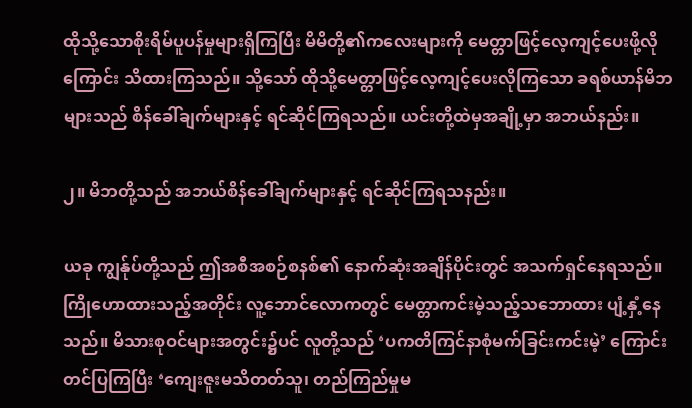ထိုသို့သောစိုးရိမ်ပူပန်မှုများရှိကြပြီး မိမိတို့၏ကလေးများကို မေတ္တာဖြင့်လေ့ကျင့်ပေးဖို့လိုကြောင်း သိထားကြသည်။ သို့သော် ထိုသို့မေတ္တာဖြင့်လေ့ကျင့်ပေးလိုကြသော ခရစ်ယာန်မိဘများသည် စိန်ခေါ်ချက်များနှင့် ရင်ဆိုင်ကြရသည်။ ယင်းတို့ထဲမှအချို့မှာ အဘယ်နည်း။

၂။ မိဘတို့သည် အဘယ်စိန်ခေါ်ချက်များနှင့် ရင်ဆိုင်ကြရသနည်း။

ယခု ကျွန်ုပ်တို့သည် ဤအစီအစဉ်စနစ်၏ နောက်ဆုံးအချိန်ပိုင်းတွင် အသက်ရှင်နေရသည်။ ကြိုဟောထားသည့်အတိုင်း လူ့ဘောင်လောကတွင် မေတ္တာကင်းမဲ့သည့်သဘောထား ပျံ့နှံ့နေသည်။ မိသားစုဝင်များအတွင်း၌ပင် လူတို့သည် ‘ပကတိကြင်နာစုံမက်ခြင်းကင်းမဲ့’ ကြောင်း တင်ပြကြပြီး ‘ကျေးဇူးမသိတတ်သူ၊ တည်ကြည်မှုမ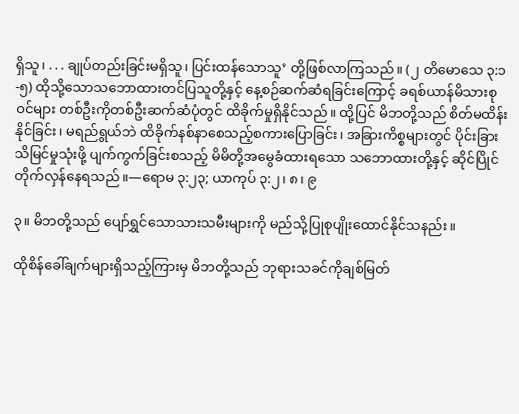ရှိသူ၊ . . . ချုပ်တည်းခြင်းမရှိသူ၊ ပြင်းထန်သောသူ’ တို့ဖြစ်လာကြသည်။ (၂ တိမောသေ ၃:၁-၅) ထိုသို့သောသဘောထားတင်ပြသူတို့နှင့် နေ့စဉ်ဆက်ဆံရခြင်းကြောင့် ခရစ်ယာန်မိသားစုဝင်များ တစ်ဦးကိုတစ်ဦးဆက်ဆံပုံတွင် ထိခိုက်မှုရှိနိုင်သည်။ ထို့ပြင် မိဘတို့သည် စိတ်မထိန်းနိုင်ခြင်း၊ မရည်ရွယ်ဘဲ ထိခိုက်နစ်နာစေသည့်စကားပြောခြင်း၊ အခြားကိစ္စများတွင် ပိုင်းခြားသိမြင်မှုသုံးဖို့ ပျက်ကွက်ခြင်းစသည့် မိမိတို့အမွေခံထားရသော သဘောထားတို့နှင့် ဆိုင်ပြိုင်တိုက်လှန်နေရသည်။—ရောမ ၃:၂၃; ယာကုပ် ၃:၂၊ ၈၊ ၉

၃။ မိဘတို့သည် ပျော်ရွှင်သောသားသမီးများကို မည်သို့ပြုစုပျိုးထောင်နိုင်သနည်း။

ထိုစိန်ခေါ်ချက်များရှိသည့်ကြားမှ မိဘတို့သည် ဘုရားသခင်ကိုချစ်မြတ်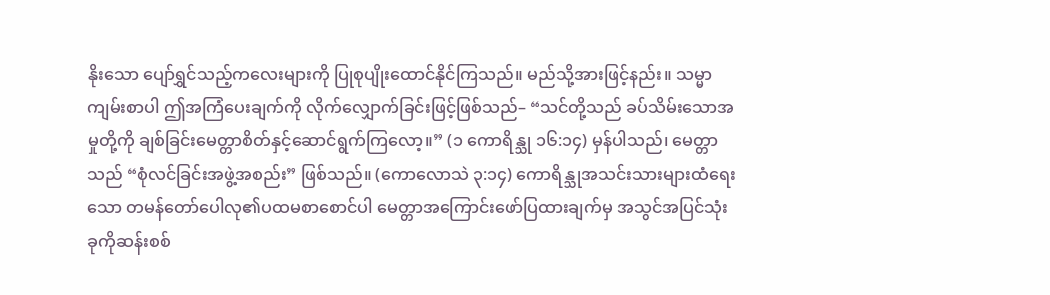နိုးသော ပျော်ရွှင်သည့်ကလေးများကို ပြုစုပျိုးထောင်နိုင်ကြသည်။ မည်သို့အားဖြင့်နည်း။ သမ္မာကျမ်းစာပါ ဤအကြံပေးချက်ကို လိုက်လျှောက်ခြင်းဖြင့်ဖြစ်သည်– “သင်တို့သည် ခပ်သိမ်းသောအမှုတို့ကို ချစ်ခြင်းမေတ္တာစိတ်နှင့်ဆောင်ရွက်ကြလော့။” (၁ ကောရိန္သု ၁၆:၁၄) မှန်ပါသည်၊ မေတ္တာသည် “စုံလင်ခြင်းအဖွဲ့အစည်း” ဖြစ်သည်။ (ကောလောသဲ ၃:၁၄) ကောရိန္သုအသင်းသားများထံရေးသော တမန်တော်ပေါလု၏ပထမစာစောင်ပါ မေတ္တာအကြောင်းဖော်ပြထားချက်မှ အသွင်အပြင်သုံးခုကိုဆန်းစစ်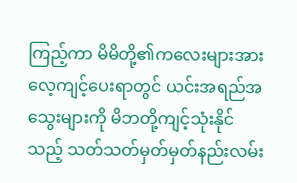ကြည့်ကာ မိမိတို့၏ကလေးများအား လေ့ကျင့်ပေးရာတွင် ယင်းအရည်အသွေးများကို မိဘတို့ကျင့်သုံးနိုင်သည့် သတ်သတ်မှတ်မှတ်နည်းလမ်း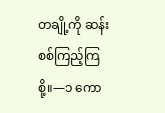တချို့ကို ဆန်းစစ်ကြည့်ကြစို့။—၁ ကော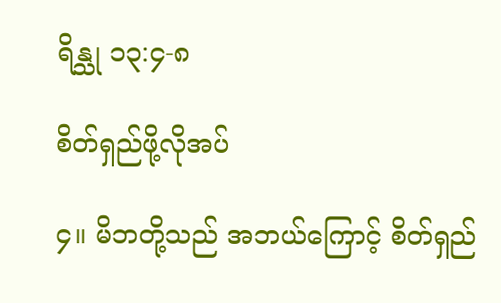ရိန္သု ၁၃:၄-၈

စိတ်ရှည်ဖို့လိုအပ်

၄။ မိဘတို့သည် အဘယ်ကြောင့် စိတ်ရှည်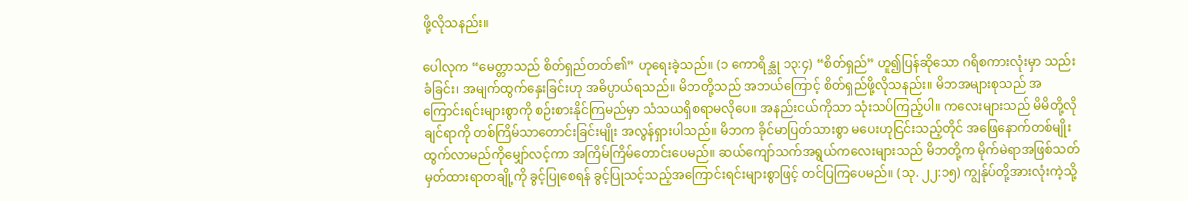ဖို့လိုသနည်း။

ပေါလုက “မေတ္တာသည် စိတ်ရှည်တတ်၏” ဟုရေးခဲ့သည်။ (၁ ကောရိန္သု ၁၃:၄) “စိတ်ရှည်” ဟူ၍ပြန်ဆိုသော ဂရိစကားလုံးမှာ သည်းခံခြင်း၊ အမျက်ထွက်နှေးခြင်းဟု အဓိပ္ပာယ်ရသည်။ မိဘတို့သည် အဘယ်ကြောင့် စိတ်ရှည်ဖို့လိုသနည်း။ မိဘအများစုသည် အကြောင်းရင်းများစွာကို စဉ်းစားနိုင်ကြမည်မှာ သံသယရှိစရာမလိုပေ။ အနည်းငယ်ကိုသာ သုံးသပ်ကြည့်ပါ။ ကလေးများသည် မိမိတို့လိုချင်ရာကို တစ်ကြိမ်သာတောင်းခြင်းမျိုး အလွန်ရှားပါသည်။ မိဘက ခိုင်မာပြတ်သားစွာ မပေးဟုငြင်းသည့်တိုင် အဖြေနောက်တစ်မျိုးထွက်လာမည်ကိုမျှော်လင့်ကာ အကြိမ်ကြိမ်တောင်းပေမည်။ ဆယ်ကျော်သက်အရွယ်ကလေးများသည် မိဘတို့က မိုက်မဲရာအဖြစ်သတ်မှတ်ထားရာတချို့ကို ခွင့်ပြုစေရန် ခွင့်ပြုသင့်သည့်အကြောင်းရင်းများစွာဖြင့် တင်ပြကြပေမည်။ (သု. ၂၂:၁၅) ကျွန်ုပ်တို့အားလုံးကဲ့သို့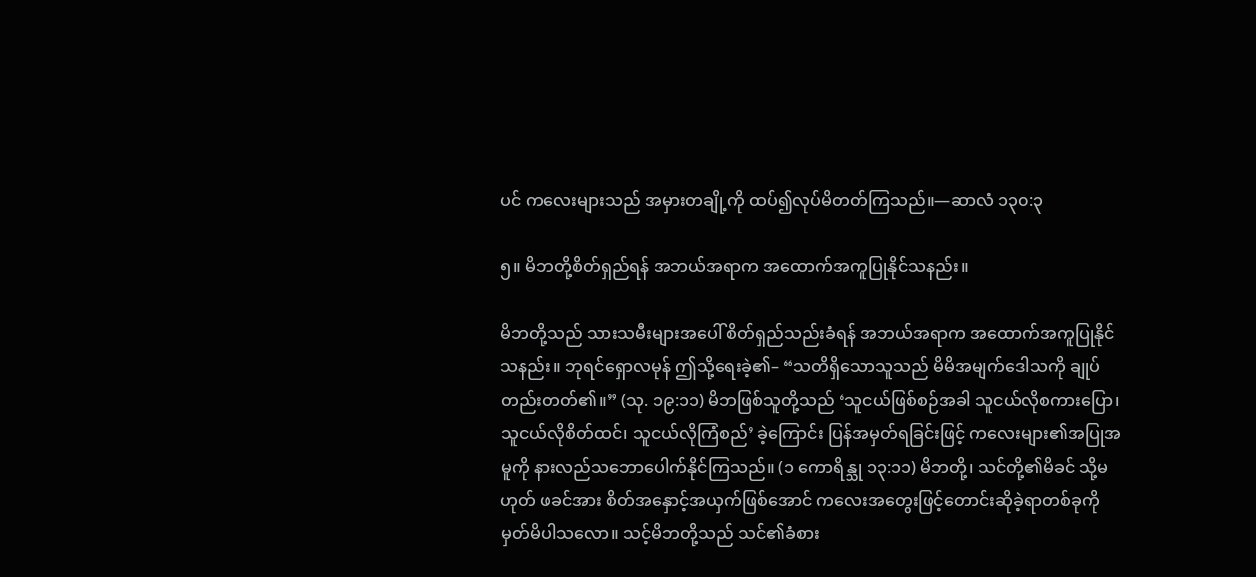ပင် ကလေးများသည် အမှားတချို့ကို ထပ်၍လုပ်မိတတ်ကြသည်။—ဆာလံ ၁၃၀:၃

၅။ မိဘတို့စိတ်ရှည်ရန် အဘယ်အရာက အထောက်အကူပြုနိုင်သနည်း။

မိဘတို့သည် သားသမီးများအပေါ် စိတ်ရှည်သည်းခံရန် အဘယ်အရာက အထောက်အကူပြုနိုင်သနည်း။ ဘုရင်ရှောလမုန် ဤသို့ရေးခဲ့၏– “သတိရှိသောသူသည် မိမိအမျက်ဒေါသကို ချုပ်တည်းတတ်၏။” (သု. ၁၉:၁၁) မိဘဖြစ်သူတို့သည် ‘သူငယ်ဖြစ်စဉ်အခါ သူငယ်လိုစကားပြော၊ သူငယ်လိုစိတ်ထင်၊ သူငယ်လိုကြံစည်’ ခဲ့ကြောင်း ပြန်အမှတ်ရခြင်းဖြင့် ကလေးများ၏အပြုအမူကို နားလည်သဘောပေါက်နိုင်ကြသည်။ (၁ ကောရိန္သု ၁၃:၁၁) မိဘတို့၊ သင်တို့၏မိခင် သို့မဟုတ် ဖခင်အား စိတ်အနှောင့်အယှက်ဖြစ်အောင် ကလေးအတွေးဖြင့်တောင်းဆိုခဲ့ရာတစ်ခုကို မှတ်မိပါသလော။ သင့်မိဘတို့သည် သင်၏ခံစား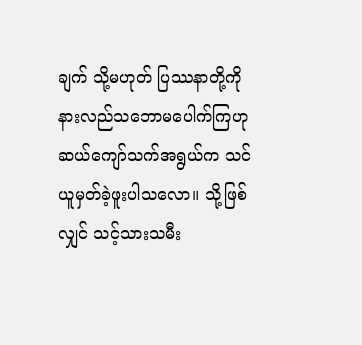ချက် သို့မဟုတ် ပြဿနာတို့ကို နားလည်သဘောမပေါက်ကြဟု ဆယ်ကျော်သက်အရွယ်က သင်ယူမှတ်ခဲ့ဖူးပါသလော။ သို့ဖြစ်လျှင် သင့်သားသမီး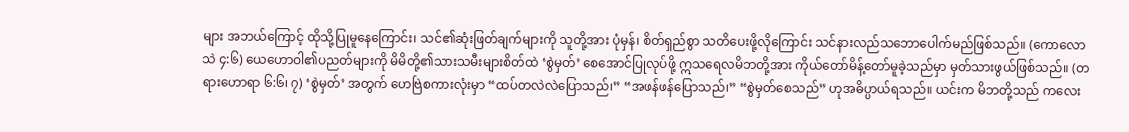များ အဘယ်ကြောင့် ထိုသို့ပြုမူနေကြောင်း၊ သင်၏ဆုံးဖြတ်ချက်များကို သူတို့အား ပုံမှန်၊ စိတ်ရှည်စွာ သတိပေးဖို့လိုကြောင်း သင်နားလည်သဘောပေါက်မည်ဖြစ်သည်။ (ကောလောသဲ ၄:၆) ယေဟောဝါ၏ပညတ်များကို မိမိတို့၏သားသမီးများစိတ်ထဲ ‘စွဲမှတ်’ စေအောင်ပြုလုပ်ဖို့ ဣသရေလမိဘတို့အား ကိုယ်တော်မိန့်တော်မူခဲ့သည်မှာ မှတ်သားဖွယ်ဖြစ်သည်။ (တရားဟောရာ ၆:၆၊ ၇) ‘စွဲမှတ်’ အတွက် ဟေဗြဲစကားလုံးမှာ “ထပ်တလဲလဲပြောသည်၊” “အဖန်ဖန်ပြောသည်၊” “စွဲမှတ်စေသည်” ဟုအဓိပ္ပာယ်ရသည်။ ယင်းက မိဘတို့သည် ကလေး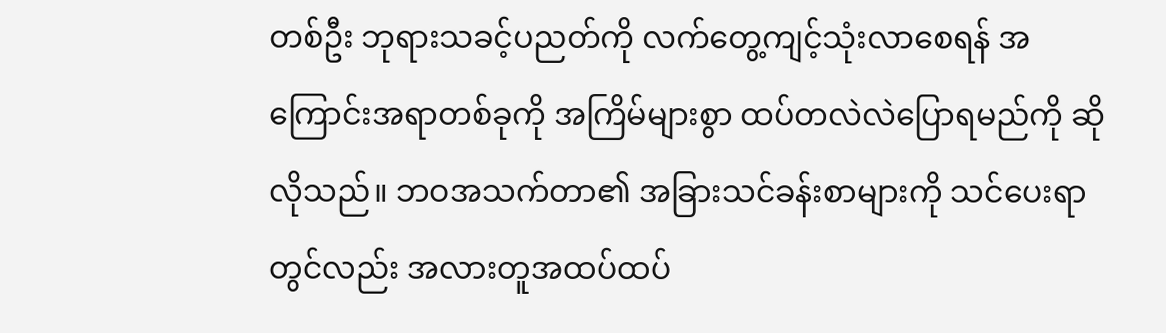တစ်ဦး ဘုရားသခင့်ပညတ်ကို လက်တွေ့ကျင့်သုံးလာစေရန် အကြောင်းအရာတစ်ခုကို အကြိမ်များစွာ ထပ်တလဲလဲပြောရမည်ကို ဆိုလိုသည်။ ဘဝအသက်တာ၏ အခြားသင်ခန်းစာများကို သင်ပေးရာတွင်လည်း အလားတူအထပ်ထပ်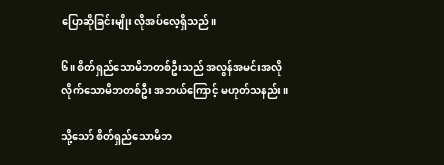ပြောဆိုခြင်းမျိုး လိုအပ်လေ့ရှိသည်။

၆။ စိတ်ရှည်သောမိဘတစ်ဦးသည် အလွန်အမင်းအလိုလိုက်သောမိဘတစ်ဦး အဘယ်ကြောင့် မဟုတ်သနည်း။

သို့သော် စိတ်ရှည်သောမိဘ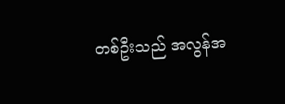တစ်ဦးသည် အလွန်အ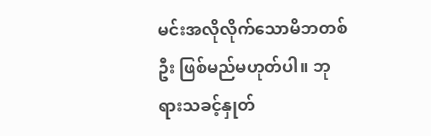မင်းအလိုလိုက်သောမိဘတစ်ဦး ဖြစ်မည်မဟုတ်ပါ။ ဘုရားသခင့်နှုတ်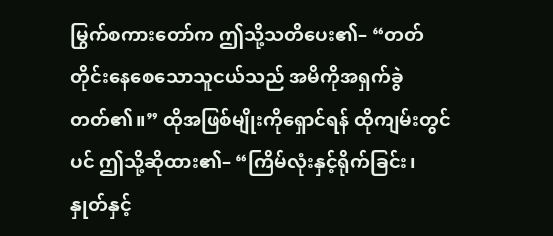မြွက်စကားတော်က ဤသို့သတိပေး၏– “တတ်တိုင်းနေစေသောသူငယ်သည် အမိကိုအရှက်ခွဲတတ်၏။” ထိုအဖြစ်မျိုးကိုရှောင်ရန် ထိုကျမ်းတွင်ပင် ဤသို့ဆိုထား၏– “ကြိမ်လုံးနှင့်ရိုက်ခြင်း၊ နှုတ်နှင့်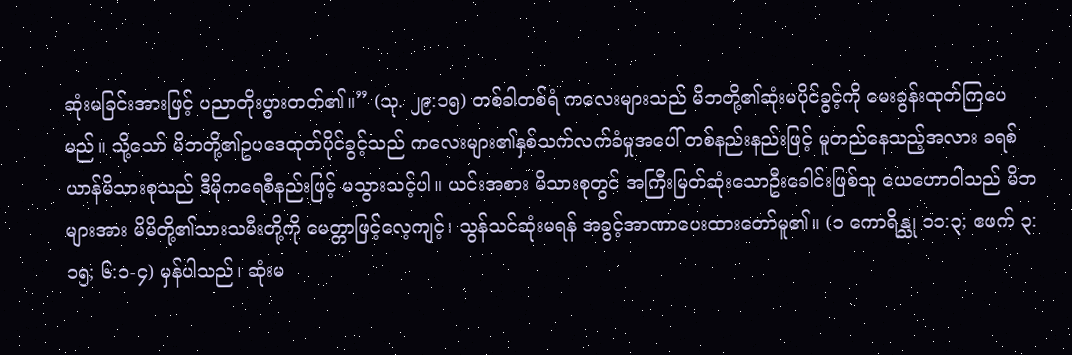ဆုံးမခြင်းအားဖြင့် ပညာတိုးပွားတတ်၏။” (သု. ၂၉:၁၅) တစ်ခါတစ်ရံ ကလေးများသည် မိဘတို့၏ဆုံးမပိုင်ခွင့်ကို မေးခွန်းထုတ်ကြပေမည်။ သို့သော် မိဘတို့၏ဥပဒေထုတ်ပိုင်ခွင့်သည် ကလေးများ၏နှစ်သက်လက်ခံမှုအပေါ် တစ်နည်းနည်းဖြင့် မူတည်နေသည့်အလား ခရစ်ယာန်မိသားစုသည် ဒီမိုကရေစီနည်းဖြင့် မသွားသင့်ပါ။ ယင်းအစား မိသားစုတွင် အကြီးမြတ်ဆုံးသောဦးခေါင်းဖြစ်သူ ယေဟောဝါသည် မိဘများအား မိမိတို့၏သားသမီးတို့ကို မေတ္တာဖြင့်လေ့ကျင့်၊ သွန်သင်ဆုံးမရန် အခွင့်အာဏာပေးထားတော်မူ၏။ (၁ ကောရိန္သု ၁၁:၃; ဧဖက် ၃:၁၅; ၆:၁-၄) မှန်ပါသည်၊ ဆုံးမ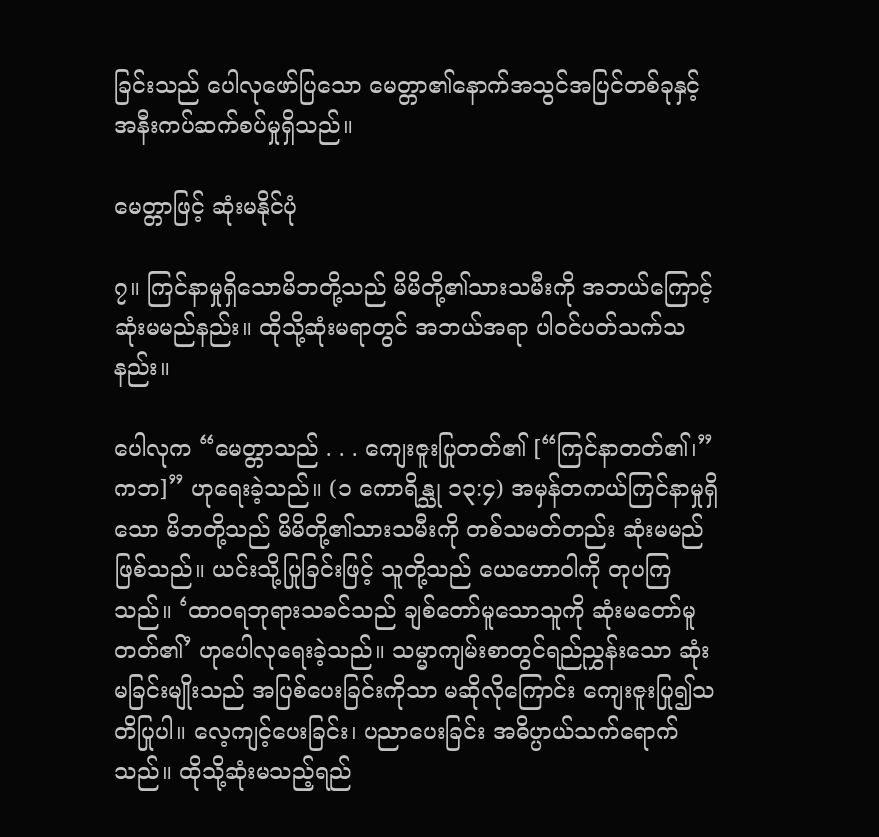ခြင်းသည် ပေါလုဖော်ပြသော မေတ္တာ၏နောက်အသွင်အပြင်တစ်ခုနှင့် အနီးကပ်ဆက်စပ်မှုရှိသည်။

မေတ္တာဖြင့် ဆုံးမနိုင်ပုံ

၇။ ကြင်နာမှုရှိသောမိဘတို့သည် မိမိတို့၏သားသမီးကို အဘယ်ကြောင့် ဆုံးမမည်နည်း။ ထိုသို့ဆုံးမရာတွင် အဘယ်အရာ ပါဝင်ပတ်သက်သနည်း။

ပေါလုက “မေတ္တာသည် . . . ကျေးဇူးပြုတတ်၏ [“ကြင်နာတတ်၏၊” ကဘ]” ဟုရေးခဲ့သည်။ (၁ ကောရိန္သု ၁၃:၄) အမှန်တကယ်ကြင်နာမှုရှိသော မိဘတို့သည် မိမိတို့၏သားသမီးကို တစ်သမတ်တည်း ဆုံးမမည်ဖြစ်သည်။ ယင်းသို့ပြုခြင်းဖြင့် သူတို့သည် ယေဟောဝါကို တုပကြသည်။ ‘ထာဝရဘုရားသခင်သည် ချစ်တော်မူသောသူကို ဆုံးမတော်မူတတ်၏’ ဟုပေါလုရေးခဲ့သည်။ သမ္မာကျမ်းစာတွင်ရည်ညွှန်းသော ဆုံးမခြင်းမျိုးသည် အပြစ်ပေးခြင်းကိုသာ မဆိုလိုကြောင်း ကျေးဇူးပြု၍သတိပြုပါ။ လေ့ကျင့်ပေးခြင်း၊ ပညာပေးခြင်း အဓိပ္ပာယ်သက်ရောက်သည်။ ထိုသို့ဆုံးမသည့်ရည်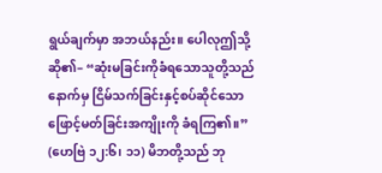ရွယ်ချက်မှာ အဘယ်နည်း။ ပေါလုဤသို့ဆို၏– “ဆုံးမခြင်းကိုခံရသောသူတို့သည် နောက်မှ ငြိမ်သက်ခြင်းနှင့်စပ်ဆိုင်သော ဖြောင့်မတ်ခြင်းအကျိုးကို ခံရကြ၏။” (ဟေဗြဲ ၁၂:၆၊ ၁၁) မိဘတို့သည် ဘု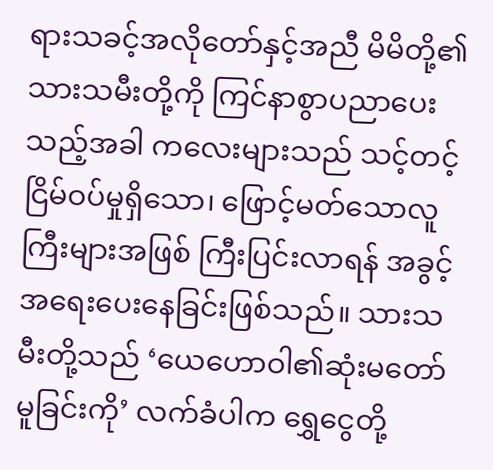ရားသခင့်အလိုတော်နှင့်အညီ မိမိတို့၏သားသမီးတို့ကို ကြင်နာစွာပညာပေးသည့်အခါ ကလေးများသည် သင့်တင့်ငြိမ်ဝပ်မှုရှိသော၊ ဖြောင့်မတ်သောလူကြီးများအဖြစ် ကြီးပြင်းလာရန် အခွင့်အရေးပေးနေခြင်းဖြစ်သည်။ သားသမီးတို့သည် ‘ယေဟောဝါ၏ဆုံးမတော်မူခြင်းကို’ လက်ခံပါက ရွှေငွေတို့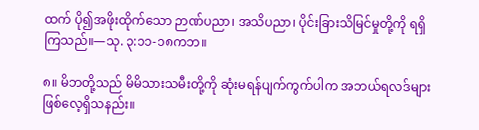ထက် ပို၍အဖိုးထိုက်သော ဉာဏ်ပညာ၊ အသိပညာ၊ ပိုင်းခြားသိမြင်မှုတို့ကို ရရှိကြသည်။—သု. ၃:၁၁-၁၈ကဘ။

၈။ မိဘတို့သည် မိမိသားသမီးတို့ကို ဆုံးမရန်ပျက်ကွက်ပါက အဘယ်ရလဒ်များ ဖြစ်လေ့ရှိသနည်း။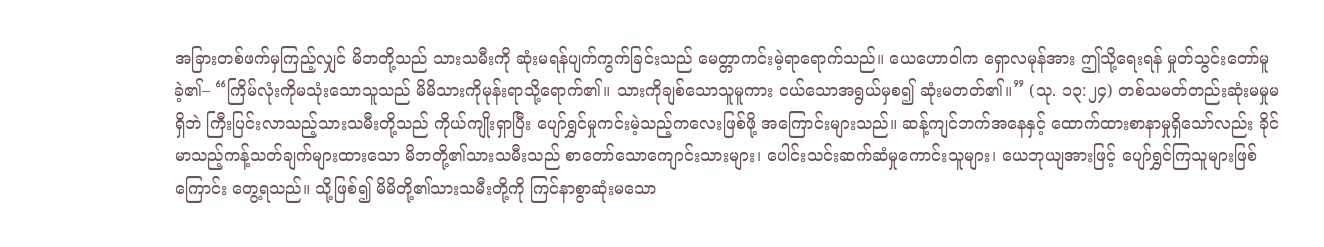အခြားတစ်ဖက်မှကြည့်လျှင် မိဘတို့သည် သားသမီးကို ဆုံးမရန်ပျက်ကွက်ခြင်းသည် မေတ္တာကင်းမဲ့ရာရောက်သည်။ ယေဟောဝါက ရှောလမုန်အား ဤသို့ရေးရန် မှုတ်သွင်းတော်မူခဲ့၏– “ကြိမ်လုံးကိုမသုံးသောသူသည် မိမိသားကိုမုန်းရာသို့ရောက်၏။ သားကိုချစ်သောသူမူကား ငယ်သောအရွယ်မှစ၍ ဆုံးမတတ်၏။” (သု. ၁၃:၂၄) တစ်သမတ်တည်းဆုံးမမှုမရှိဘဲ ကြီးပြင်းလာသည့်သားသမီးတို့သည် ကိုယ်ကျိုးရှာပြီး ပျော်ရွှင်မှုကင်းမဲ့သည့်ကလေးဖြစ်ဖို့ အကြောင်းများသည်။ ဆန့်ကျင်ဘက်အနေနှင့် ထောက်ထားစာနာမှုရှိသော်လည်း ခိုင်မာသည့်ကန့်သတ်ချက်များထားသော မိဘတို့၏သားသမီးသည် စာတော်သောကျောင်းသားများ၊ ပေါင်းသင်းဆက်ဆံမှုကောင်းသူများ၊ ယေဘုယျအားဖြင့် ပျော်ရွှင်ကြသူများဖြစ်ကြောင်း တွေ့ရသည်။ သို့ဖြစ်၍ မိမိတို့၏သားသမီးတို့ကို ကြင်နာစွာဆုံးမသော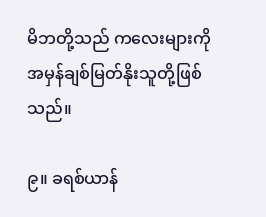မိဘတို့သည် ကလေးများကို အမှန်ချစ်မြတ်နိုးသူတို့ဖြစ်သည်။

၉။ ခရစ်ယာန်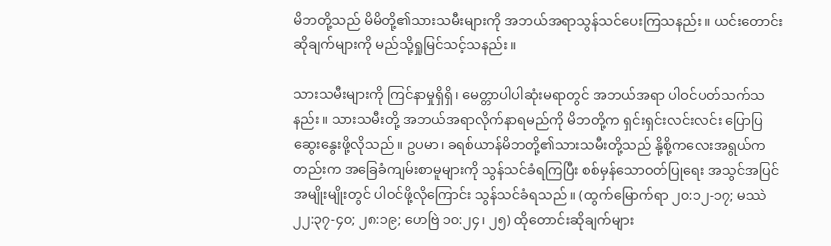မိဘတို့သည် မိမိတို့၏သားသမီးများကို အဘယ်အရာသွန်သင်ပေးကြသနည်း။ ယင်းတောင်းဆိုချက်များကို မည်သို့ရှုမြင်သင့်သနည်း။

သားသမီးများကို ကြင်နာမှုရှိရှိ၊ မေတ္တာပါပါဆုံးမရာတွင် အဘယ်အရာ ပါဝင်ပတ်သက်သနည်း။ သားသမီးတို့ အဘယ်အရာလိုက်နာရမည်ကို မိဘတို့က ရှင်းရှင်းလင်းလင်း ပြောပြဆွေးနွေးဖို့လိုသည်။ ဥပမာ၊ ခရစ်ယာန်မိဘတို့၏သားသမီးတို့သည် နို့စို့ကလေးအရွယ်ကတည်းက အခြေခံကျမ်းစာမူများကို သွန်သင်ခံရကြပြီး စစ်မှန်သောဝတ်ပြုရေး အသွင်အပြင်အမျိုးမျိုးတွင် ပါဝင်ဖို့လိုကြောင်း သွန်သင်ခံရသည်။ (ထွက်မြောက်ရာ ၂၀:၁၂-၁၇; မဿဲ ၂၂:၃၇-၄၀; ၂၈:၁၉; ဟေဗြဲ ၁၀:၂၄၊ ၂၅) ထိုတောင်းဆိုချက်များ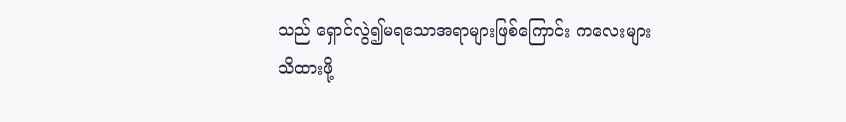သည် ရှောင်လွဲ၍မရသောအရာများဖြစ်ကြောင်း ကလေးများသိထားဖို့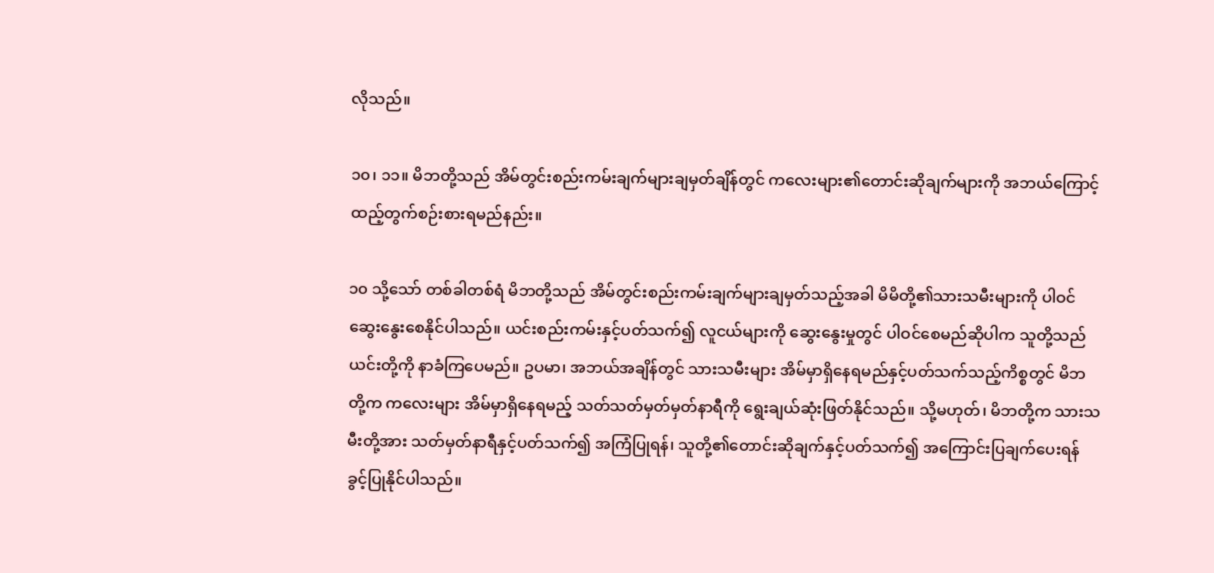လိုသည်။

၁၀၊ ၁၁။ မိဘတို့သည် အိမ်တွင်းစည်းကမ်းချက်များချမှတ်ချိန်တွင် ကလေးများ၏တောင်းဆိုချက်များကို အဘယ်ကြောင့် ထည့်တွက်စဉ်းစားရမည်နည်း။

၁၀ သို့သော် တစ်ခါတစ်ရံ မိဘတို့သည် အိမ်တွင်းစည်းကမ်းချက်များချမှတ်သည့်အခါ မိမိတို့၏သားသမီးများကို ပါဝင်ဆွေးနွေးစေနိုင်ပါသည်။ ယင်းစည်းကမ်းနှင့်ပတ်သက်၍ လူငယ်များကို ဆွေးနွေးမှုတွင် ပါဝင်စေမည်ဆိုပါက သူတို့သည် ယင်းတို့ကို နာခံကြပေမည်။ ဥပမာ၊ အဘယ်အချိန်တွင် သားသမီးများ အိမ်မှာရှိနေရမည်နှင့်ပတ်သက်သည့်ကိစ္စတွင် မိဘတို့က ကလေးများ အိမ်မှာရှိနေရမည့် သတ်သတ်မှတ်မှတ်နာရီကို ရွေးချယ်ဆုံးဖြတ်နိုင်သည်။ သို့မဟုတ်၊ မိဘတို့က သားသမီးတို့အား သတ်မှတ်နာရီနှင့်ပတ်သက်၍ အကြံပြုရန်၊ သူတို့၏တောင်းဆိုချက်နှင့်ပတ်သက်၍ အကြောင်းပြချက်ပေးရန် ခွင့်ပြုနိုင်ပါသည်။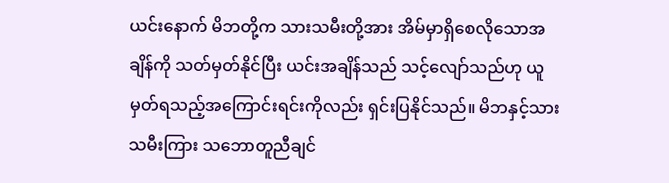ယင်းနောက် မိဘတို့က သားသမီးတို့အား အိမ်မှာရှိစေလိုသောအချိန်ကို သတ်မှတ်နိုင်ပြီး ယင်းအချိန်သည် သင့်လျော်သည်ဟု ယူမှတ်ရသည့်အကြောင်းရင်းကိုလည်း ရှင်းပြနိုင်သည်။ မိဘနှင့်သားသမီးကြား သဘောတူညီချင်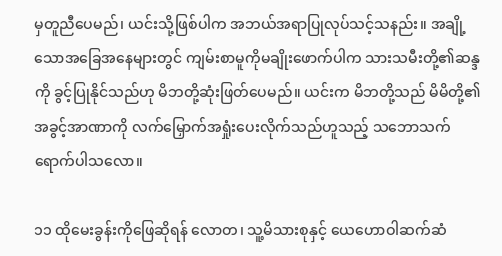မှတူညီပေမည်၊ ယင်းသို့ဖြစ်ပါက အဘယ်အရာပြုလုပ်သင့်သနည်း။ အချို့သောအခြေအနေများတွင် ကျမ်းစာမူကိုမချိုးဖောက်ပါက သားသမီးတို့၏ဆန္ဒကို ခွင့်ပြုနိုင်သည်ဟု မိဘတို့ဆုံးဖြတ်ပေမည်။ ယင်းက မိဘတို့သည် မိမိတို့၏အခွင့်အာဏာကို လက်မြှောက်အရှုံးပေးလိုက်သည်ဟူသည့် သဘောသက်ရောက်ပါသလော။

၁၁ ထိုမေးခွန်းကိုဖြေဆိုရန် လောတ၊ သူ့မိသားစုနှင့် ယေဟောဝါဆက်ဆံ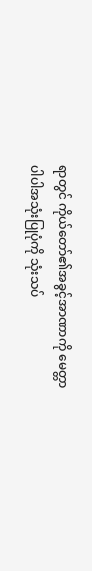ရာတွင် ကိုယ်တော်၏အခွင့်အာဏာကို မေတ္တာပါပါအသုံးပြုပုံကို သုံးသပ်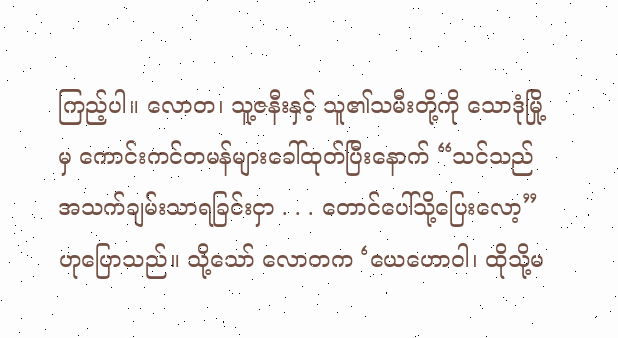ကြည့်ပါ။ လောတ၊ သူ့ဇနီးနှင့် သူ၏သမီးတို့ကို သောဒုံမြို့မှ ကောင်းကင်တမန်များခေါ်ထုတ်ပြီးနောက် “သင်သည် အသက်ချမ်းသာရခြင်းငှာ . . . တောင်ပေါ်သို့ပြေးလော့” ဟုပြောသည်။ သို့သော် လောတက ‘ယေဟောဝါ၊ ထိုသို့မ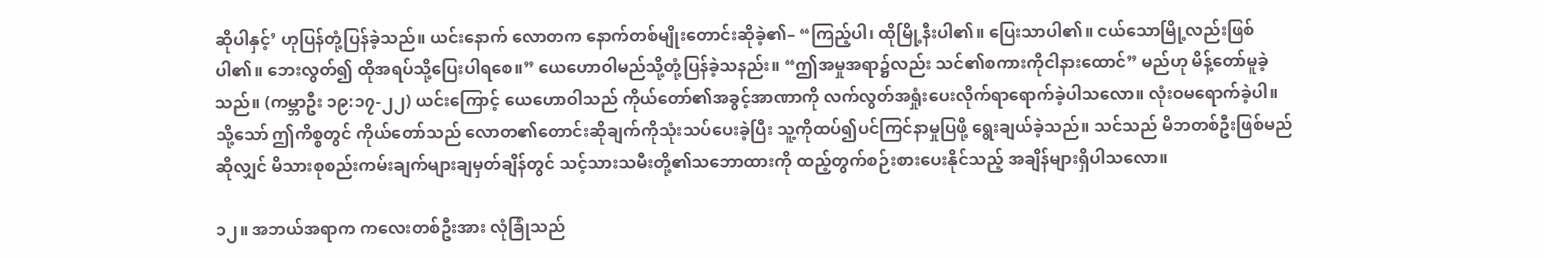ဆိုပါနှင့်’ ဟုပြန်တုံ့ပြန်ခဲ့သည်။ ယင်းနောက် လောတက နောက်တစ်မျိုးတောင်းဆိုခဲ့၏– “ကြည့်ပါ၊ ထိုမြို့နီးပါ၏။ ပြေးသာပါ၏။ ငယ်သောမြို့လည်းဖြစ်ပါ၏။ ဘေးလွတ်၍ ထိုအရပ်သို့ပြေးပါရစေ။” ယေဟောဝါမည်သို့တုံ့ပြန်ခဲ့သနည်း။ “ဤအမှုအရာ၌လည်း သင်၏စကားကိုငါနားထောင်” မည်ဟု မိန့်တော်မူခဲ့သည်။ (ကမ္ဘာဦး ၁၉:၁၇-၂၂) ယင်းကြောင့် ယေဟောဝါသည် ကိုယ်တော်၏အခွင့်အာဏာကို လက်လွတ်အရှုံးပေးလိုက်ရာရောက်ခဲ့ပါသလော။ လုံးဝမရောက်ခဲ့ပါ။ သို့သော် ဤကိစ္စတွင် ကိုယ်တော်သည် လောတ၏တောင်းဆိုချက်ကိုသုံးသပ်ပေးခဲ့ပြီး သူ့ကိုထပ်၍ပင်ကြင်နာမှုပြဖို့ ရွေးချယ်ခဲ့သည်။ သင်သည် မိဘတစ်ဦးဖြစ်မည်ဆိုလျှင် မိသားစုစည်းကမ်းချက်များချမှတ်ချိန်တွင် သင့်သားသမီးတို့၏သဘောထားကို ထည့်တွက်စဉ်းစားပေးနိုင်သည့် အချိန်များရှိပါသလော။

၁၂။ အဘယ်အရာက ကလေးတစ်ဦးအား လုံခြုံသည်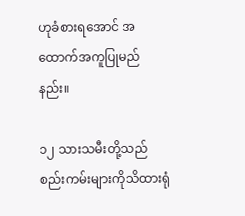ဟုခံစားရအောင် အထောက်အကူပြုမည်နည်း။

၁၂ သားသမီးတို့သည် စည်းကမ်းများကိုသိထားရုံ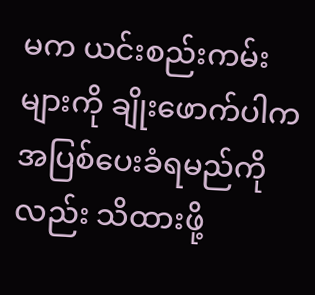မက ယင်းစည်းကမ်းများကို ချိုးဖောက်ပါက အပြစ်ပေးခံရမည်ကိုလည်း သိထားဖို့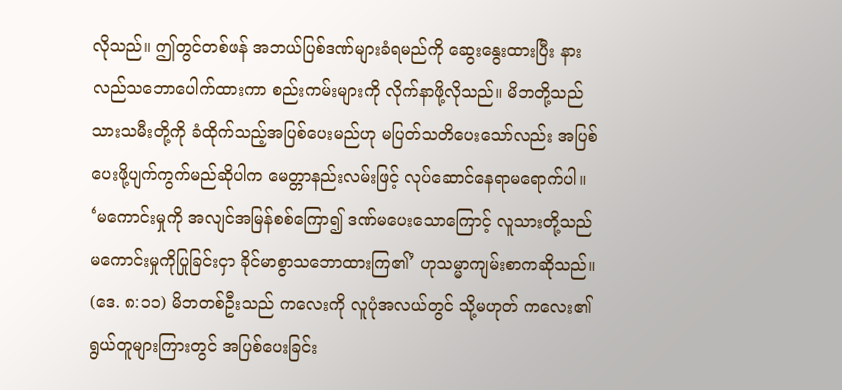လိုသည်။ ဤတွင်တစ်ဖန် အဘယ်ပြစ်ဒဏ်များခံရမည်ကို ဆွေးနွေးထားပြီး နားလည်သဘောပေါက်ထားကာ စည်းကမ်းများကို လိုက်နာဖို့လိုသည်။ မိဘတို့သည် သားသမီးတို့ကို ခံထိုက်သည့်အပြစ်ပေးမည်ဟု မပြတ်သတိပေးသော်လည်း အပြစ်ပေးဖို့ပျက်ကွက်မည်ဆိုပါက မေတ္တာနည်းလမ်းဖြင့် လုပ်ဆောင်နေရာမရောက်ပါ။ ‘မကောင်းမှုကို အလျင်အမြန်စစ်ကြော၍ ဒဏ်မပေးသောကြောင့် လူသားတို့သည် မကောင်းမှုကိုပြုခြင်းငှာ ခိုင်မာစွာသဘောထားကြ၏’ ဟုသမ္မာကျမ်းစာကဆိုသည်။ (ဒေ. ၈:၁၁) မိဘတစ်ဦးသည် ကလေးကို လူပုံအလယ်တွင် သို့မဟုတ် ကလေး၏ရွယ်တူများကြားတွင် အပြစ်ပေးခြင်း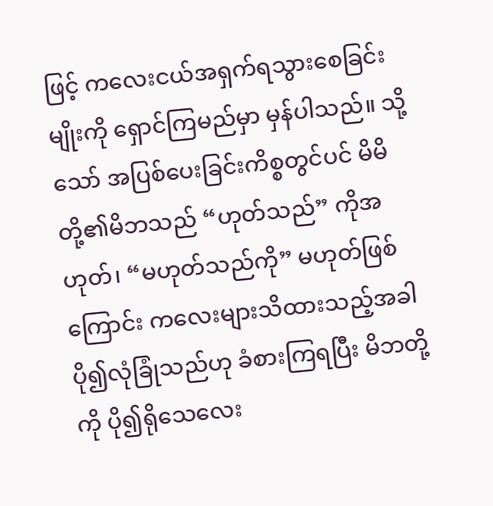ဖြင့် ကလေးငယ်အရှက်ရသွားစေခြင်းမျိုးကို ရှောင်ကြမည်မှာ မှန်ပါသည်။ သို့သော် အပြစ်ပေးခြင်းကိစ္စတွင်ပင် မိမိတို့၏မိဘသည် “ဟုတ်သည်” ကိုအဟုတ်၊ “မဟုတ်သည်ကို” မဟုတ်ဖြစ်ကြောင်း ကလေးများသိထားသည့်အခါ ပို၍လုံခြုံသည်ဟု ခံစားကြရပြီး မိဘတို့ကို ပို၍ရိုသေလေး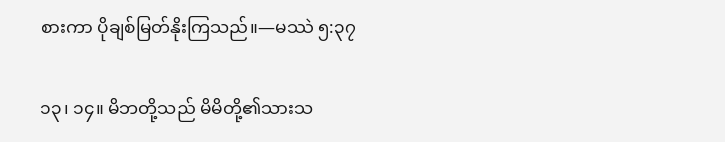စားကာ ပိုချစ်မြတ်နိုးကြသည်။—မဿဲ ၅:၃၇

၁၃၊ ၁၄။ မိဘတို့သည် မိမိတို့၏သားသ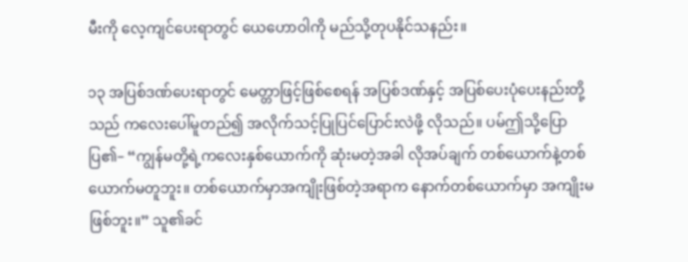မီးကို လေ့ကျင်ပေးရာတွင် ယေဟောဝါကို မည်သို့တုပနိုင်သနည်း။

၁၃ အပြစ်ဒဏ်ပေးရာတွင် မေတ္တာဖြင့်ဖြစ်စေရန် အပြစ်ဒဏ်နှင့် အပြစ်ပေးပုံပေးနည်းတို့သည် ကလေးပေါ်မူတည်၍ အလိုက်သင့်ပြုပြင်ပြောင်းလဲဖို့ လိုသည်။ ပမ်ဤသို့ပြောပြ၏– “ကျွန်မတို့ရဲ့ကလေးနှစ်ယောက်ကို ဆုံးမတဲ့အခါ လိုအပ်ချက် တစ်ယောက်နဲ့တစ်ယောက်မတူဘူး။ တစ်ယောက်မှာအကျိုးဖြစ်တဲ့အရာက နောက်တစ်ယောက်မှာ အကျိုးမဖြစ်ဘူး။” သူ၏ခင်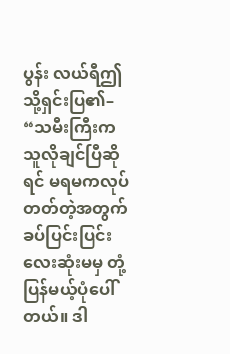ပွန်း လယ်ရီဤသို့ရှင်းပြ၏– “သမီးကြီးက သူလိုချင်ပြီဆိုရင် မရမကလုပ်တတ်တဲ့အတွက် ခပ်ပြင်းပြင်းလေးဆုံးမမှ တုံ့ပြန်မယ့်ပုံပေါ်တယ်။ ဒါ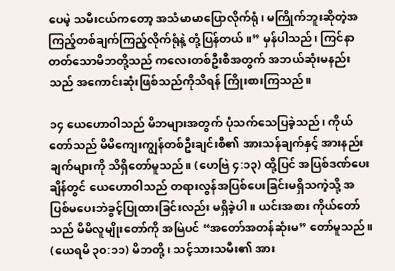ပေမဲ့ သမီးငယ်ကတော့ အသံမာမာပြောလိုက်ရုံ၊ မကြိုက်ဘူးဆိုတဲ့အကြည့်တစ်ချက်ကြည့်လိုက်ရုံနဲ့ တုံ့ပြန်တယ်။” မှန်ပါသည်၊ ကြင်နာတတ်သောမိဘတို့သည် ကလေးတစ်ဦးစီအတွက် အဘယ်ဆုံးမနည်းသည် အကောင်းဆုံးဖြစ်သည်ကိုသိရန် ကြိုးစားကြသည်။

၁၄ ယေဟောဝါသည် မိဘများအတွက် ပုံသက်သေပြခဲ့သည်၊ ကိုယ်တော်သည် မိမိကျေးကျွန်တစ်ဦးချင်းစီ၏ အားသန်ချက်နှင့် အားနည်းချက်များကို သိရှိတော်မူသည်။ (ဟေဗြဲ ၄:၁၃) ထို့ပြင် အပြစ်ဒဏ်ပေးချိန်တွင် ယေဟောဝါသည် တရားလွန်အပြစ်ပေးခြင်းမရှိသကဲ့သို့ အပြစ်မပေးဘဲခွင့်ပြုထားခြင်းလည်း မရှိခဲ့ပါ။ ယင်းအစား ကိုယ်တော်သည် မိမိလူမျိုးတော်ကို အမြဲပင် “အတော်အတန်ဆုံးမ” တော်မူသည်။ (ယေရမိ ၃၀:၁၁) မိဘတို့၊ သင့်သားသမီး၏ အား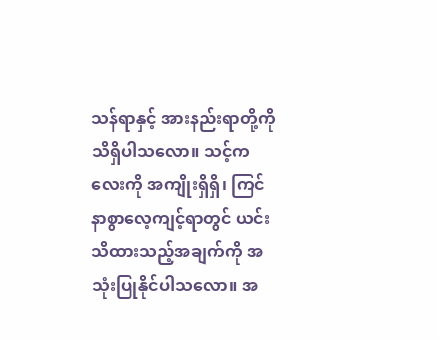သန်ရာနှင့် အားနည်းရာတို့ကို သိရှိပါသလော။ သင့်ကလေးကို အကျိုးရှိရှိ၊ ကြင်နာစွာလေ့ကျင့်ရာတွင် ယင်းသိထားသည့်အချက်ကို အသုံးပြုနိုင်ပါသလော။ အ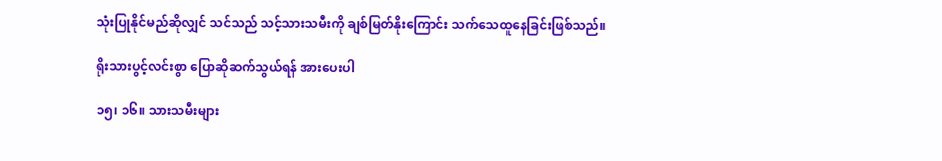သုံးပြုနိုင်မည်ဆိုလျှင် သင်သည် သင့်သားသမီးကို ချစ်မြတ်နိုးကြောင်း သက်သေထူနေခြင်းဖြစ်သည်။

ရိုးသားပွင့်လင်းစွာ ပြောဆိုဆက်သွယ်ရန် အားပေးပါ

၁၅၊ ၁၆။ သားသမီးများ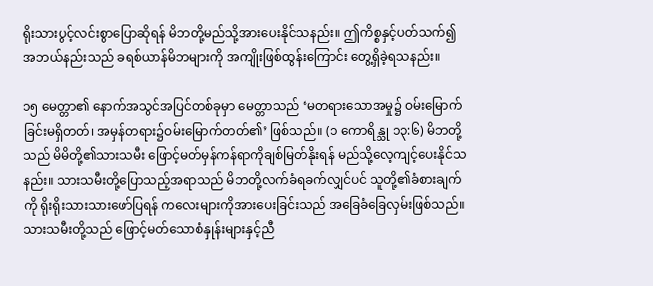ရိုးသားပွင့်လင်းစွာပြောဆိုရန် မိဘတို့မည်သို့အားပေးနိုင်သနည်း။ ဤကိစ္စနှင့်ပတ်သက်၍ အဘယ်နည်းသည် ခရစ်ယာန်မိဘများကို အကျိုးဖြစ်ထွန်းကြောင်း တွေ့ရှိခဲ့ရသနည်း။

၁၅ မေတ္တာ၏ နောက်အသွင်အပြင်တစ်ခုမှာ မေတ္တာသည် ‘မတရားသောအမှု၌ ဝမ်းမြောက်ခြင်းမရှိတတ်၊ အမှန်တရား၌ဝမ်းမြောက်တတ်၏’ ဖြစ်သည်။ (၁ ကောရိန္သု ၁၃:၆) မိဘတို့သည် မိမိတို့၏သားသမီး ဖြောင့်မတ်မှန်ကန်ရာကိုချစ်မြတ်နိုးရန် မည်သို့လေ့ကျင့်ပေးနိုင်သနည်း။ သားသမီးတို့ပြောသည့်အရာသည် မိဘတို့လက်ခံရခက်လျှင်ပင် သူတို့၏ခံစားချက်ကို ရိုးရိုးသားသားဖော်ပြရန် ကလေးများကိုအားပေးခြင်းသည် အခြေခံခြေလှမ်းဖြစ်သည်။ သားသမီးတို့သည် ဖြောင့်မတ်သောစံနှုန်းများနှင့်ညီ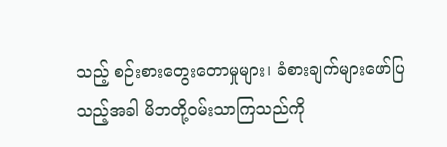သည့် စဉ်းစားတွေးတောမှုများ၊ ခံစားချက်များဖော်ပြသည့်အခါ မိဘတို့ဝမ်းသာကြသည်ကို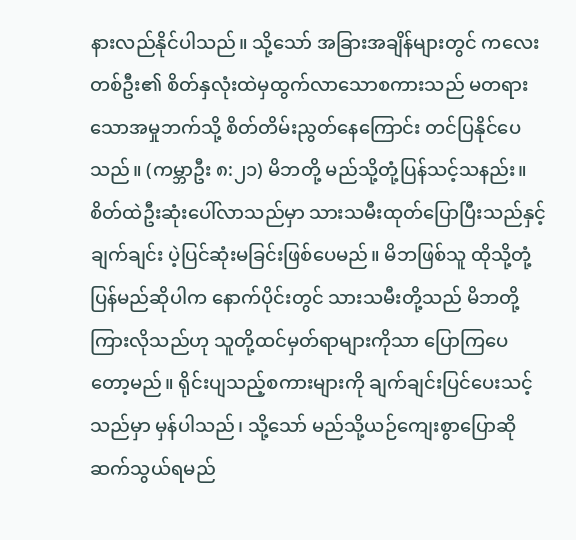နားလည်နိုင်ပါသည်။ သို့သော် အခြားအချိန်များတွင် ကလေးတစ်ဦး၏ စိတ်နှလုံးထဲမှထွက်လာသောစကားသည် မတရားသောအမှုဘက်သို့ စိတ်တိမ်းညွတ်နေကြောင်း တင်ပြနိုင်ပေသည်။ (ကမ္ဘာဦး ၈:၂၁) မိဘတို့ မည်သို့တုံ့ပြန်သင့်သနည်း။ စိတ်ထဲဦးဆုံးပေါ်လာသည်မှာ သားသမီးထုတ်ပြောပြီးသည်နှင့်ချက်ချင်း ပဲ့ပြင်ဆုံးမခြင်းဖြစ်ပေမည်။ မိဘဖြစ်သူ ထိုသို့တုံ့ပြန်မည်ဆိုပါက နောက်ပိုင်းတွင် သားသမီးတို့သည် မိဘတို့ကြားလိုသည်ဟု သူတို့ထင်မှတ်ရာများကိုသာ ပြောကြပေတော့မည်။ ရိုင်းပျသည့်စကားများကို ချက်ချင်းပြင်ပေးသင့်သည်မှာ မှန်ပါသည်၊ သို့သော် မည်သို့ယဉ်ကျေးစွာပြောဆိုဆက်သွယ်ရမည်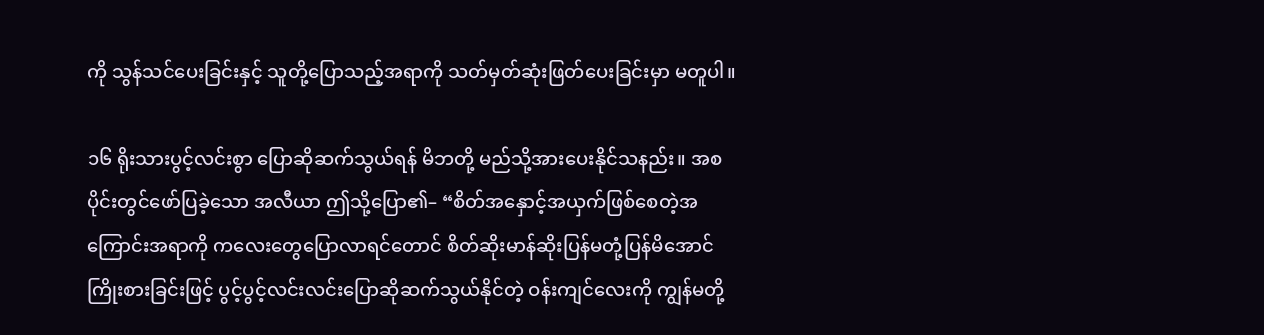ကို သွန်သင်ပေးခြင်းနှင့် သူတို့ပြောသည့်အရာကို သတ်မှတ်ဆုံးဖြတ်ပေးခြင်းမှာ မတူပါ။

၁၆ ရိုးသားပွင့်လင်းစွာ ပြောဆိုဆက်သွယ်ရန် မိဘတို့ မည်သို့အားပေးနိုင်သနည်း။ အစပိုင်းတွင်ဖော်ပြခဲ့သော အလီယာ ဤသို့ပြော၏– “စိတ်အနှောင့်အယှက်ဖြစ်စေတဲ့အကြောင်းအရာကို ကလေးတွေပြောလာရင်တောင် စိတ်ဆိုးမာန်ဆိုးပြန်မတုံ့ပြန်မိအောင် ကြိုးစားခြင်းဖြင့် ပွင့်ပွင့်လင်းလင်းပြောဆိုဆက်သွယ်နိုင်တဲ့ ဝန်းကျင်လေးကို ကျွန်မတို့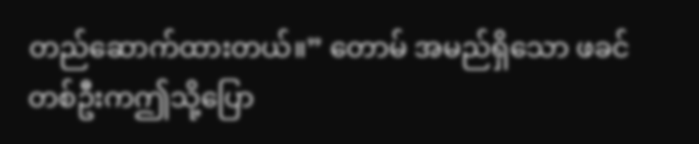တည်ဆောက်ထားတယ်။” တောမ် အမည်ရှိသော ဖခင်တစ်ဦးကဤသို့ပြော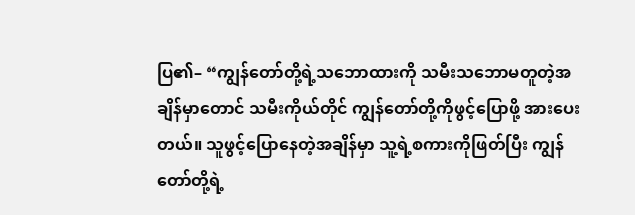ပြ၏– “ကျွန်တော်တို့ရဲ့သဘောထားကို သမီးသဘောမတူတဲ့အချိန်မှာတောင် သမီးကိုယ်တိုင် ကျွန်တော်တို့ကိုဖွင့်ပြောဖို့ အားပေးတယ်။ သူဖွင့်ပြောနေတဲ့အချိန်မှာ သူ့ရဲ့စကားကိုဖြတ်ပြီး ကျွန်တော်တို့ရဲ့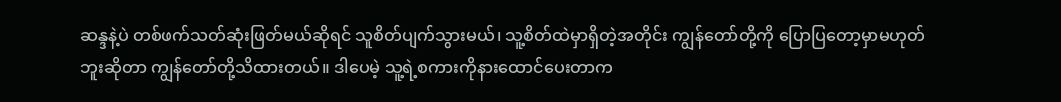ဆန္ဒနဲ့ပဲ တစ်ဖက်သတ်ဆုံးဖြတ်မယ်ဆိုရင် သူစိတ်ပျက်သွားမယ်၊ သူ့စိတ်ထဲမှာရှိတဲ့အတိုင်း ကျွန်တော်တို့ကို ပြောပြတော့မှာမဟုတ်ဘူးဆိုတာ ကျွန်တော်တို့သိထားတယ်။ ဒါပေမဲ့ သူ့ရဲ့စကားကိုနားထောင်ပေးတာက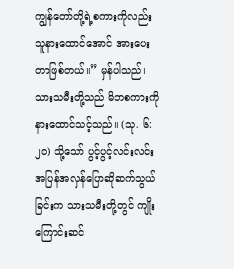ကျွန်တော်တို့ရဲ့စကားကိုလည်း သူနားထောင်အောင် အားပေးတာဖြစ်တယ်။” မှန်ပါသည်၊ သားသမီးတို့သည် မိဘစကားကို နားထောင်သင့်သည်။ (သု. ၆:၂၀) သို့သော် ပွင့်ပွင့်လင်းလင်း အပြန်အလှန်ပြောဆိုဆက်သွယ်ခြင်းက သားသမီးတို့တွင် ကျိုးကြောင်းဆင်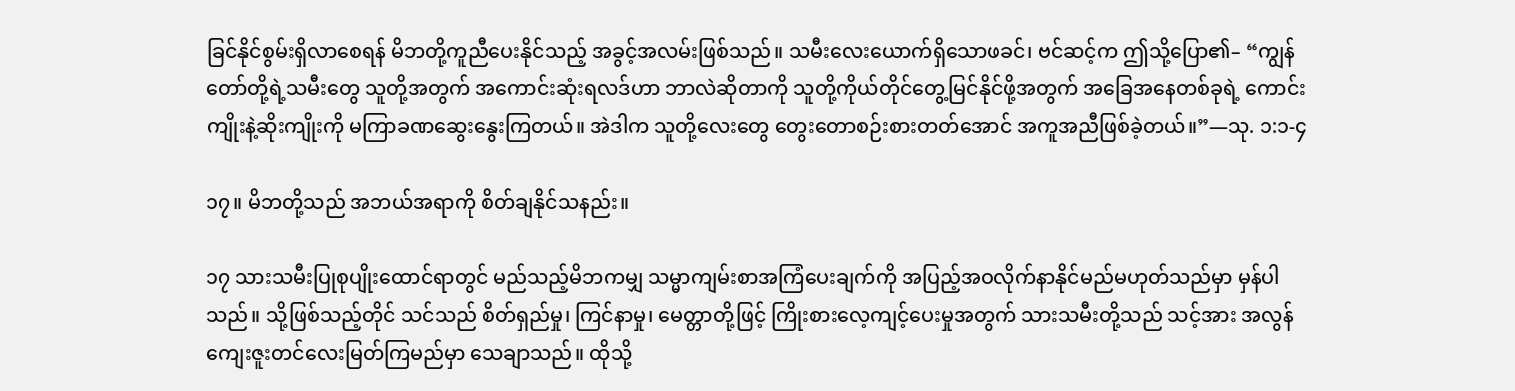ခြင်နိုင်စွမ်းရှိလာစေရန် မိဘတို့ကူညီပေးနိုင်သည့် အခွင့်အလမ်းဖြစ်သည်။ သမီးလေးယောက်ရှိသောဖခင်၊ ဗင်ဆင့်က ဤသို့ပြော၏– “ကျွန်တော်တို့ရဲ့သမီးတွေ သူတို့အတွက် အကောင်းဆုံးရလဒ်ဟာ ဘာလဲဆိုတာကို သူတို့ကိုယ်တိုင်တွေ့မြင်နိုင်ဖို့အတွက် အခြေအနေတစ်ခုရဲ့ ကောင်းကျိုးနဲ့ဆိုးကျိုးကို မကြာခဏဆွေးနွေးကြတယ်။ အဲဒါက သူတို့လေးတွေ တွေးတောစဉ်းစားတတ်အောင် အကူအညီဖြစ်ခဲ့တယ်။”—သု. ၁:၁-၄

၁၇။ မိဘတို့သည် အဘယ်အရာကို စိတ်ချနိုင်သနည်း။

၁၇ သားသမီးပြုစုပျိုးထောင်ရာတွင် မည်သည့်မိဘကမျှ သမ္မာကျမ်းစာအကြံပေးချက်ကို အပြည့်အဝလိုက်နာနိုင်မည်မဟုတ်သည်မှာ မှန်ပါသည်။ သို့ဖြစ်သည့်တိုင် သင်သည် စိတ်ရှည်မှု၊ ကြင်နာမှု၊ မေတ္တာတို့ဖြင့် ကြိုးစားလေ့ကျင့်ပေးမှုအတွက် သားသမီးတို့သည် သင့်အား အလွန်ကျေးဇူးတင်လေးမြတ်ကြမည်မှာ သေချာသည်။ ထိုသို့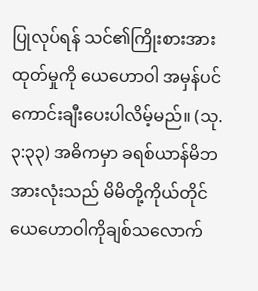ပြုလုပ်ရန် သင်၏ကြိုးစားအားထုတ်မှုကို ယေဟောဝါ အမှန်ပင်ကောင်းချီးပေးပါလိမ့်မည်။ (သု. ၃:၃၃) အဓိကမှာ ခရစ်ယာန်မိဘအားလုံးသည် မိမိတို့ကိုယ်တိုင် ယေဟောဝါကိုချစ်သလောက်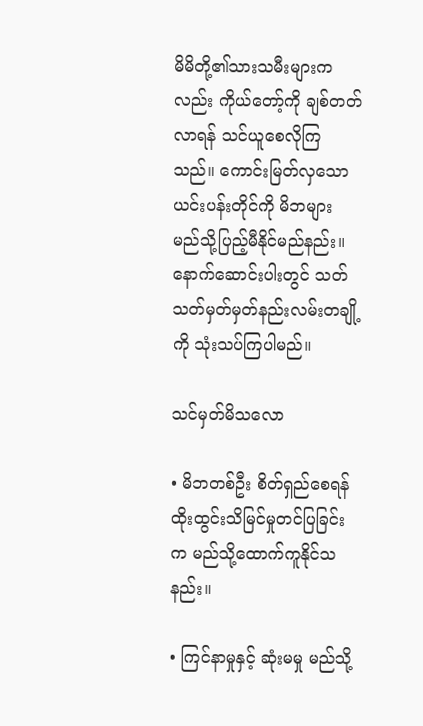မိမိတို့၏သားသမီးများကလည်း ကိုယ်တော့်ကို ချစ်တတ်လာရန် သင်ယူစေလိုကြသည်။ ကောင်းမြတ်လှသောယင်းပန်းတိုင်ကို မိဘများ မည်သို့ပြည့်မီနိုင်မည်နည်း။ နောက်ဆောင်းပါးတွင် သတ်သတ်မှတ်မှတ်နည်းလမ်းတချို့ကို သုံးသပ်ကြပါမည်။

သင်မှတ်မိသလော

• မိဘတစ်ဦး စိတ်ရှည်စေရန် ထိုးထွင်းသိမြင်မှုတင်ပြခြင်းက မည်သို့ထောက်ကူနိုင်သနည်း။

• ကြင်နာမှုနှင့် ဆုံးမမှု မည်သို့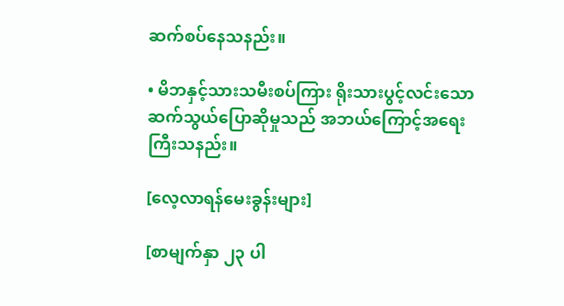ဆက်စပ်နေသနည်း။

• မိဘနှင့်သားသမီးစပ်ကြား ရိုးသားပွင့်လင်းသောဆက်သွယ်ပြောဆိုမှုသည် အဘယ်ကြောင့်အရေးကြီးသနည်း။

[လေ့လာရန်မေးခွန်းများ]

[စာမျက်နှာ ၂၃ ပါ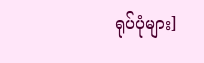ရုပ်ပုံများ]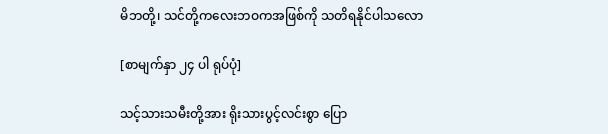မိဘတို့၊ သင်တို့ကလေးဘဝကအဖြစ်ကို သတိရနိုင်ပါသလော

[စာမျက်နှာ ၂၄ ပါ ရုပ်ပုံ]

သင့်သားသမီးတို့အား ရိုးသားပွင့်လင်းစွာ ပြော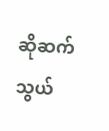ဆိုဆက်သွယ်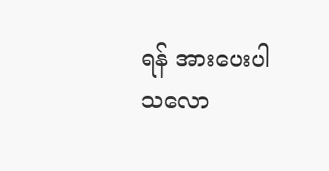ရန် အားပေးပါသလော